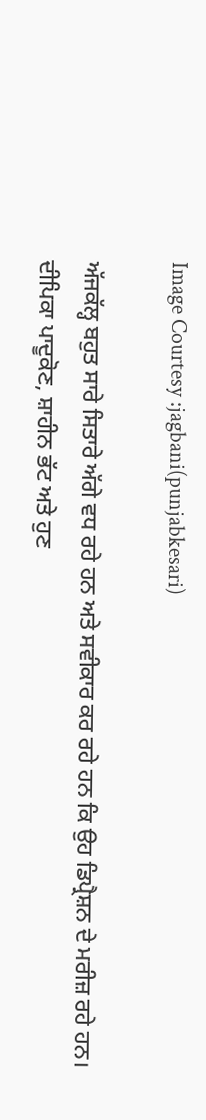Image Courtesy :jagbani(punjabkesari)

ਅੱਜਕੱਲ੍ਹ ਬਹੁਤ ਸਾਰੇ ਸਿਤਾਰੇ ਅੱਗੇ ਵਧ ਰਹੇ ਹਨ ਅਤੇ ਸਵੀਕਾਰ ਕਰ ਰਹੇ ਹਨ ਕਿ ਉਹ ਡਿਪ੍ਰੈਸ਼ਨ ਦੇ ਮਰੀਜ਼ ਰਹੇ ਹਨ। ਦੀਪਿਕਾ ਪਾਦੂਕੋਣ, ਸ਼ਾਹੀਨ ਭੱਟ ਅਤੇ ਹੁਣ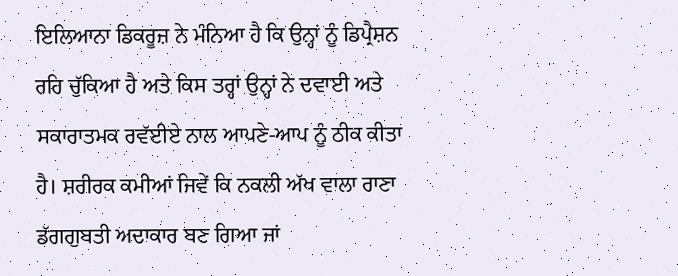ਇਲਿਆਨਾ ਡਿਕਰੂਜ਼ ਨੇ ਮੰਨਿਆ ਹੈ ਕਿ ਉਨ੍ਹਾਂ ਨੂੰ ਡਿਪ੍ਰੈਸ਼ਨ ਰਹਿ ਚੁੱਕਿਆ ਹੈ ਅਤੇ ਕਿਸ ਤਰ੍ਹਾਂ ਉਨ੍ਹਾਂ ਨੇ ਦਵਾਈ ਅਤੇ ਸਕਾਰਾਤਮਕ ਰਵੱਈਏ ਨਾਲ ਆਪਣੇ-ਆਪ ਨੂੰ ਠੀਕ ਕੀਤਾ ਹੈ। ਸ਼ਰੀਰਕ ਕਮੀਆਂ ਜਿਵੇਂ ਕਿ ਨਕਲੀ ਅੱਖ ਵਾਲਾ ਰਾਣਾ ਡੱਗਗੁਬਤੀ ਅਦਾਕਾਰ ਬਣ ਗਿਆ ਜਾਂ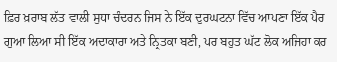ਫ਼ਿਰ ਖ਼ਰਾਬ ਲੱਤ ਵਾਲੀ ਸੁਧਾ ਚੰਦਰਨ ਜਿਸ ਨੇ ਇੱਕ ਦੁਰਘਟਨਾ ਵਿੱਚ ਆਪਣਾ ਇੱਕ ਪੈਰ ਗੁਆ ਲਿਆ ਸੀ ਇੱਕ ਅਦਾਕਾਰਾ ਅਤੇ ਨ੍ਰਿਤਕਾ ਬਣੀ, ਪਰ ਬਹੁਤ ਘੱਟ ਲੋਕ ਅਜਿਹਾ ਕਰ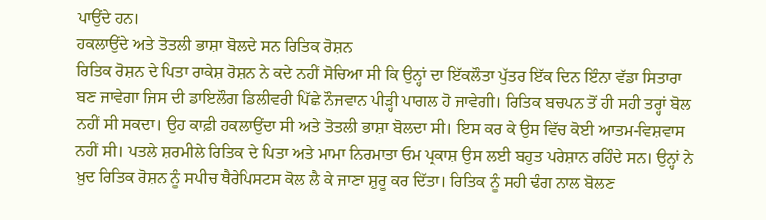ਪਾਉਂਦੇ ਹਨ।
ਹਕਲਾਉਂਦੇ ਅਤੇ ਤੋਤਲੀ ਭਾਸ਼ਾ ਬੋਲਦੇ ਸਨ ਰਿਤਿਕ ਰੋਸ਼ਨ
ਰਿਤਿਕ ਰੋਸ਼ਨ ਦੇ ਪਿਤਾ ਰਾਕੇਸ਼ ਰੋਸ਼ਨ ਨੇ ਕਦੇ ਨਹੀਂ ਸੋਚਿਆ ਸੀ ਕਿ ਉਨ੍ਹਾਂ ਦਾ ਇੱਕਲੌਤਾ ਪੁੱਤਰ ਇੱਕ ਦਿਨ ਇੰਨਾ ਵੱਡਾ ਸਿਤਾਰਾ ਬਣ ਜਾਵੇਗਾ ਜਿਸ ਦੀ ਡਾਇਲੌਗ ਡਿਲੀਵਰੀ ਪਿੱਛੇ ਨੌਜਵਾਨ ਪੀੜ੍ਹੀ ਪਾਗਲ ਹੋ ਜਾਵੇਗੀ। ਰਿਤਿਕ ਬਚਪਨ ਤੋਂ ਹੀ ਸਹੀ ਤਰ੍ਹਾਂ ਬੋਲ ਨਹੀਂ ਸੀ ਸਕਦਾ। ਉਹ ਕਾਫ਼ੀ ਹਕਲਾਉਂਦਾ ਸੀ ਅਤੇ ਤੋਤਲੀ ਭਾਸ਼ਾ ਬੋਲਦਾ ਸੀ। ਇਸ ਕਰ ਕੇ ਉਸ ਵਿੱਚ ਕੋਈ ਆਤਮ-ਵਿਸ਼ਵਾਸ ਨਹੀਂ ਸੀ। ਪਤਲੇ ਸ਼ਰਮੀਲੇ ਰਿਤਿਕ ਦੇ ਪਿਤਾ ਅਤੇ ਮਾਮਾ ਨਿਰਮਾਤਾ ਓਮ ਪ੍ਰਕਾਸ਼ ਉਸ ਲਈ ਬਹੁਤ ਪਰੇਸ਼ਾਨ ਰਹਿੰਦੇ ਸਨ। ਉਨ੍ਹਾਂ ਨੇ ਖ਼ੁਦ ਰਿਤਿਕ ਰੋਸ਼ਨ ਨੂੰ ਸਪੀਚ ਥੈਰੇਪਿਸਟਸ ਕੋਲ ਲੈ ਕੇ ਜਾਣਾ ਸ਼ੁਰੂ ਕਰ ਦਿੱਤਾ। ਰਿਤਿਕ ਨੂੰ ਸਹੀ ਢੰਗ ਨਾਲ ਬੋਲਣ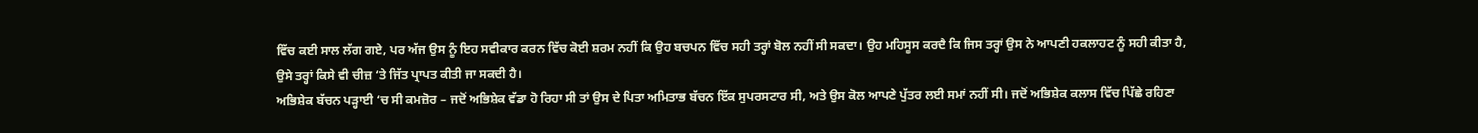ਵਿੱਚ ਕਈ ਸਾਲ ਲੱਗ ਗਏ, ਪਰ ਅੱਜ ਉਸ ਨੂੰ ਇਹ ਸਵੀਕਾਰ ਕਰਨ ਵਿੱਚ ਕੋਈ ਸ਼ਰਮ ਨਹੀਂ ਕਿ ਉਹ ਬਚਪਨ ਵਿੱਚ ਸਹੀ ਤਰ੍ਹਾਂ ਬੋਲ ਨਹੀਂ ਸੀ ਸਕਦਾ। ਉਹ ਮਹਿਸੂਸ ਕਰਦੈ ਕਿ ਜਿਸ ਤਰ੍ਹਾਂ ਉਸ ਨੇ ਆਪਣੀ ਹਕਲਾਹਟ ਨੂੰ ਸਹੀ ਕੀਤਾ ਹੈ, ਉਸੇ ਤਰ੍ਹਾਂ ਕਿਸੇ ਵੀ ਚੀਜ਼ ‘ਤੇ ਜਿੱਤ ਪ੍ਰਾਪਤ ਕੀਤੀ ਜਾ ਸਕਦੀ ਹੈ।
ਅਭਿਸ਼ੇਕ ਬੱਚਨ ਪੜ੍ਹਾਈ ‘ਚ ਸੀ ਕਮਜ਼ੋਰ – ਜਦੋਂ ਅਭਿਸ਼ੇਕ ਵੱਡਾ ਹੋ ਰਿਹਾ ਸੀ ਤਾਂ ਉਸ ਦੇ ਪਿਤਾ ਅਮਿਤਾਭ ਬੱਚਨ ਇੱਕ ਸੁਪਰਸਟਾਰ ਸੀ, ਅਤੇ ਉਸ ਕੋਲ ਆਪਣੇ ਪੁੱਤਰ ਲਈ ਸਮਾਂ ਨਹੀਂ ਸੀ। ਜਦੋਂ ਅਭਿਸ਼ੇਕ ਕਲਾਸ ਵਿੱਚ ਪਿੱਛੇ ਰਹਿਣਾ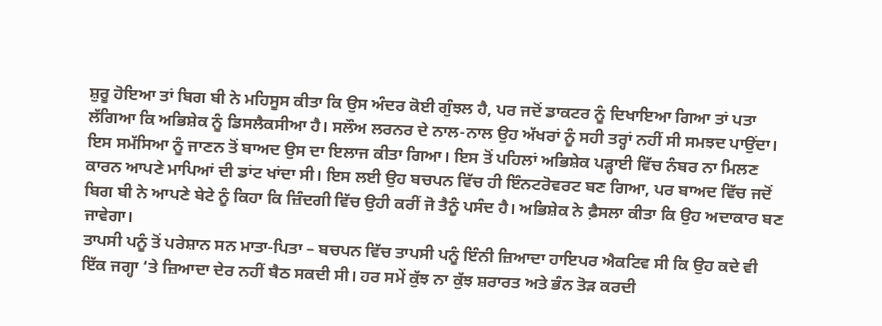ਸ਼ੁਰੂ ਹੋਇਆ ਤਾਂ ਬਿਗ ਬੀ ਨੇ ਮਹਿਸੂਸ ਕੀਤਾ ਕਿ ਉਸ ਅੰਦਰ ਕੋਈ ਗੁੰਝਲ ਹੈ, ਪਰ ਜਦੋਂ ਡਾਕਟਰ ਨੂੰ ਦਿਖਾਇਆ ਗਿਆ ਤਾਂ ਪਤਾ ਲੱਗਿਆ ਕਿ ਅਭਿਸ਼ੇਕ ਨੂੰ ਡਿਸਲੈਕਸੀਆ ਹੈ। ਸਲੌਅ ਲਰਨਰ ਦੇ ਨਾਲ-ਨਾਲ ਉਹ ਅੱਖਰਾਂ ਨੂੰ ਸਹੀ ਤਰ੍ਹਾਂ ਨਹੀਂ ਸੀ ਸਮਝਦ ਪਾਉਂਦਾ। ਇਸ ਸਮੱਸਿਆ ਨੂੰ ਜਾਣਨ ਤੋਂ ਬਾਅਦ ਉਸ ਦਾ ਇਲਾਜ ਕੀਤਾ ਗਿਆ। ਇਸ ਤੋਂ ਪਹਿਲਾਂ ਅਭਿਸ਼ੇਕ ਪੜ੍ਹਾਈ ਵਿੱਚ ਨੰਬਰ ਨਾ ਮਿਲਣ ਕਾਰਨ ਆਪਣੇ ਮਾਪਿਆਂ ਦੀ ਡਾਂਟ ਖਾਂਦਾ ਸੀ। ਇਸ ਲਈ ਉਹ ਬਚਪਨ ਵਿੱਚ ਹੀ ਇੰਨਟਰੋਵਰਟ ਬਣ ਗਿਆ, ਪਰ ਬਾਅਦ ਵਿੱਚ ਜਦੋਂ ਬਿਗ ਬੀ ਨੇ ਆਪਣੇ ਬੇਟੇ ਨੂੰ ਕਿਹਾ ਕਿ ਜ਼ਿੰਦਗੀ ਵਿੱਚ ਉਹੀ ਕਰੀਂ ਜੋ ਤੈਨੂੰ ਪਸੰਦ ਹੈ। ਅਭਿਸ਼ੇਕ ਨੇ ਫ਼ੈਸਲਾ ਕੀਤਾ ਕਿ ਉਹ ਅਦਾਕਾਰ ਬਣ ਜਾਵੇਗਾ।
ਤਾਪਸੀ ਪਨੂੰ ਤੋਂ ਪਰੇਸ਼ਾਨ ਸਨ ਮਾਤਾ-ਪਿਤਾ – ਬਚਪਨ ਵਿੱਚ ਤਾਪਸੀ ਪਨੂੰ ਇੰਨੀ ਜ਼ਿਆਦਾ ਹਾਇਪਰ ਐਕਟਿਵ ਸੀ ਕਿ ਉਹ ਕਦੇ ਵੀ ਇੱਕ ਜਗ੍ਹਾ ‘ਤੇ ਜ਼ਿਆਦਾ ਦੇਰ ਨਹੀਂ ਬੈਠ ਸਕਦੀ ਸੀ। ਹਰ ਸਮੇਂ ਕੁੱਝ ਨਾ ਕੁੱਝ ਸ਼ਰਾਰਤ ਅਤੇ ਭੰਨ ਤੋੜ ਕਰਦੀ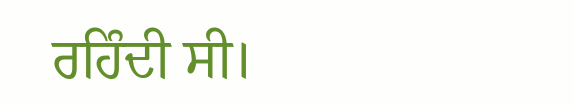ਰਹਿੰਦੀ ਸੀ।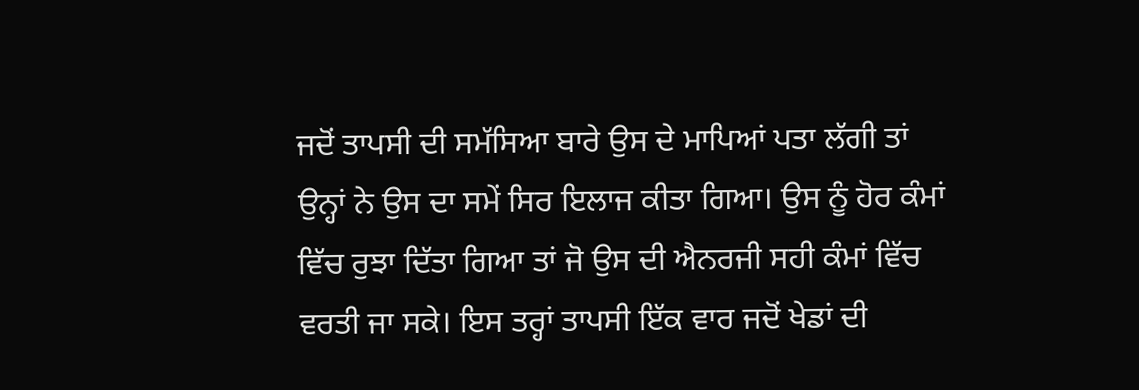ਜਦੋਂ ਤਾਪਸੀ ਦੀ ਸਮੱਸਿਆ ਬਾਰੇ ਉਸ ਦੇ ਮਾਪਿਆਂ ਪਤਾ ਲੱਗੀ ਤਾਂ ਉਨ੍ਹਾਂ ਨੇ ਉਸ ਦਾ ਸਮੇਂ ਸਿਰ ਇਲਾਜ ਕੀਤਾ ਗਿਆ। ਉਸ ਨੂੰ ਹੋਰ ਕੰਮਾਂ ਵਿੱਚ ਰੁਝਾ ਦਿੱਤਾ ਗਿਆ ਤਾਂ ਜੋ ਉਸ ਦੀ ਐਨਰਜੀ ਸਹੀ ਕੰਮਾਂ ਵਿੱਚ ਵਰਤੀ ਜਾ ਸਕੇ। ਇਸ ਤਰ੍ਹਾਂ ਤਾਪਸੀ ਇੱਕ ਵਾਰ ਜਦੋਂ ਖੇਡਾਂ ਦੀ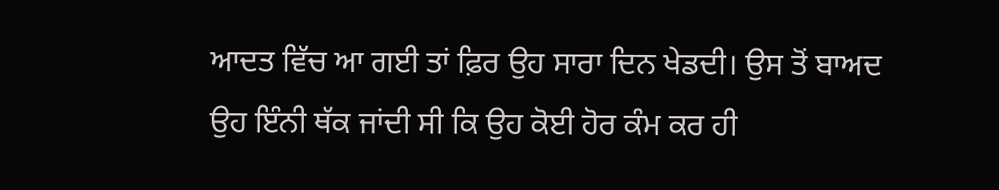ਆਦਤ ਵਿੱਚ ਆ ਗਈ ਤਾਂ ਫ਼ਿਰ ਉਹ ਸਾਰਾ ਦਿਨ ਖੇਡਦੀ। ਉਸ ਤੋਂ ਬਾਅਦ ਉਹ ਇੰਨੀ ਥੱਕ ਜਾਂਦੀ ਸੀ ਕਿ ਉਹ ਕੋਈ ਹੋਰ ਕੰਮ ਕਰ ਹੀ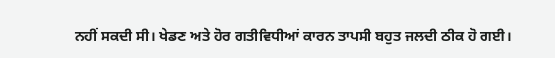ਨਹੀਂ ਸਕਦੀ ਸੀ। ਖੇਡਣ ਅਤੇ ਹੋਰ ਗਤੀਵਿਧੀਆਂ ਕਾਰਨ ਤਾਪਸੀ ਬਹੁਤ ਜਲਦੀ ਠੀਕ ਹੋ ਗਈ।